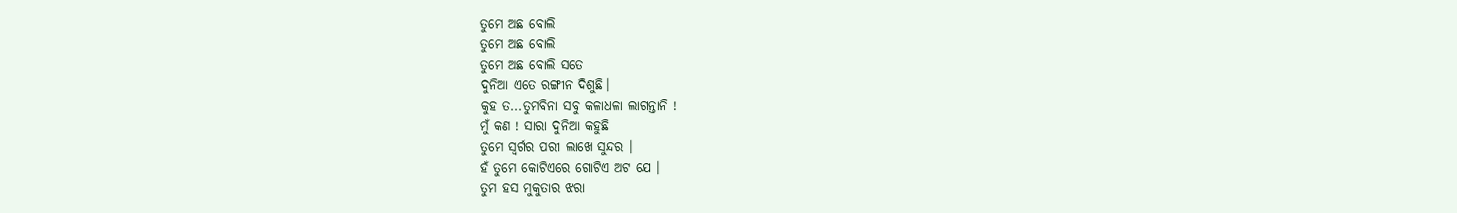ତୁମେ ଅଛ ବୋଲି
ତୁମେ ଅଛ ବୋଲି
ତୁମେ ଅଛ ବୋଲି ସତେ
ଦୁନିଆ ଏତେ ରଙ୍ଗୀନ ଦିଶୁଛି।
କୁହ ତ...ତୁମବିନା ସବୁ କଳାଧଳା ଲାଗନ୍ତାନି !
ମୁଁ କଣ ! ସାରା ଦୁନିଆ କହୁଛି
ତୁମେ ସ୍ୱର୍ଗର ପରୀ ଲାଖେ ସୁନ୍ଦର ।
ହଁ ତୁମେ କୋଟିଏରେ ଗୋଟିଏ ଅଟ ଯେ ।
ତୁମ ହସ ମୁକୁତାର ଝରା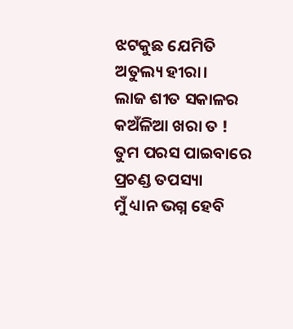ଝଟକୁଛ ଯେମିତି ଅତୁଲ୍ୟ ହୀରା।
ଲାଜ ଶୀତ ସକାଳର କଅଁଳିଆ ଖରା ତ !
ତୁମ ପରସ ପାଇବାରେ ପ୍ରଚଣ୍ଡ ତପସ୍ୟା
ମୁଁ ଧ୍ୟାନ ଭଗ୍ନ ହେବି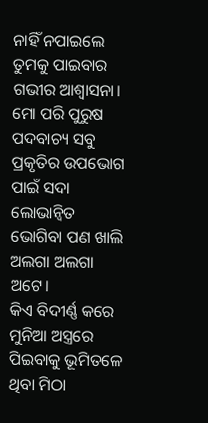ନାହିଁ ନପାଇଲେ
ତୁମକୁ ପାଇବାର ଗଭୀର ଆଶ୍ୱାସନା।
ମୋ ପରି ପୁରୁଷ ପଦବାଚ୍ୟ ସବୁ
ପ୍ରକୃତିର ଉପଭୋଗ ପାଇଁ ସଦା ଲୋଭାନ୍ବିତ
ଭୋଗିବା ପଣ ଖାଲି ଅଲଗା ଅଲଗା ଅଟେ।
କିଏ ବିଦୀର୍ଣ୍ଣ କରେ ମୁନିଆ ଅସ୍ତ୍ରରେ
ପିଇବାକୁ ଭୂମିତଳେ ଥିବା ମିଠା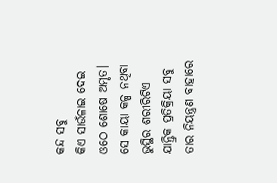କନ୍ଦ ସବୁ
କିଏ ସାଉଁଳାଇ ଦେଇ ଓଠେ ଶୋଷେ ଅମୃତ।
ସେ କାୟା କଳ୍ପ ନଥିବା ଭୁସ୍ଥିର ଶରୀରିଟିଏ
ଯାନ୍ତ୍ରିକ ପ୍ରତିକ୍ରିୟା ସବୁ ତାର ନିୟନ୍ତ୍ରଣ ବାହାରେ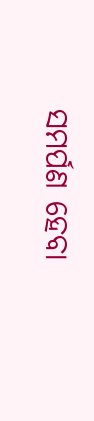ସମର୍ପଣ ହେବା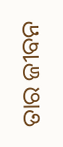ତାର ଜୀବନ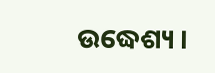ଉଦ୍ଧେଶ୍ୟ ।